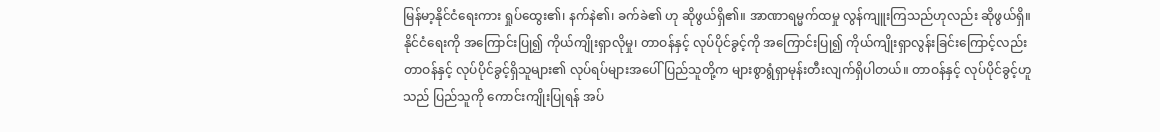မြန်မာ့နိုင်ငံရေးကား ရှုပ်ထွေး၏၊ နက်နဲ၏၊ ခက်ခဲ၏ ဟု ဆိုဖွယ်ရှိ၏။ အာဏာရမ္မက်ထမှု လွန်ကျူးကြသည်ဟုလည်း ဆိုဖွယ်ရှိ။ နိုင်ငံရေးကို အကြောင်းပြု၍ ကိုယ်ကျိုးရှာလိုမှု၊ တာဝန်နှင့် လုပ်ပိုင်ခွင့်ကို အကြောင်းပြု၍ ကိုယ်ကျိုးရှာလွန်းခြင်းကြောင့်လည်း တာဝန်နှင့် လုပ်ပိုင်ခွင့်ရှိသူများ၏ လုပ်ရပ်များအပေါ် ပြည်သူတို့က များစွာရွံရှာမုန်းတီးလျက်ရှိပါတယ်။ တာဝန်နှင့် လုပ်ပိုင်ခွင့်ဟူသည် ပြည်သူကို ကောင်းကျိုးပြုရန် အပ်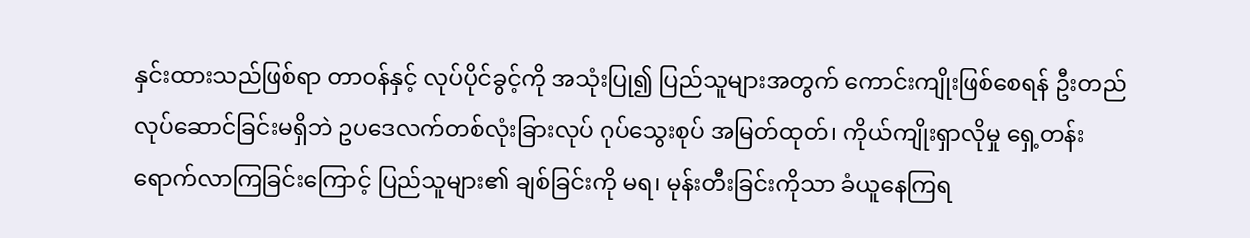နှင်းထားသည်ဖြစ်ရာ တာဝန်နှင့် လုပ်ပိုင်ခွင့်ကို အသုံးပြု၍ ပြည်သူများအတွက် ကောင်းကျိုးဖြစ်စေရန် ဦးတည်လုပ်ဆောင်ခြင်းမရှိဘဲ ဥပဒေလက်တစ်လုံးခြားလုပ် ဂုပ်သွေးစုပ် အမြတ်ထုတ်၊ ကိုယ်ကျိုးရှာလိုမှု ရှေ့တန်းရောက်လာကြခြင်းကြောင့် ပြည်သူများ၏ ချစ်ခြင်းကို မရ၊ မုန်းတီးခြင်းကိုသာ ခံယူနေကြရ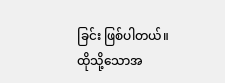ခြင်း ဖြစ်ပါတယ်။
ထိုသို့သောအ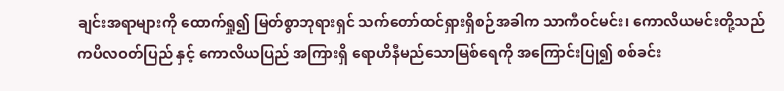ချင်းအရာများကို ထောက်ရှု၍ မြတ်စွာဘုရားရှင် သက်တော်ထင်ရှားရှိစဉ်အခါက သာကီဝင်မင်း၊ ကောလိယမင်းတို့သည် ကပိလဝတ်ပြည် နှင့် ကောလိယပြည် အကြားရှိ ရောဟိနီမည်သောမြစ်ရေကို အကြောင်းပြု၍ စစ်ခင်း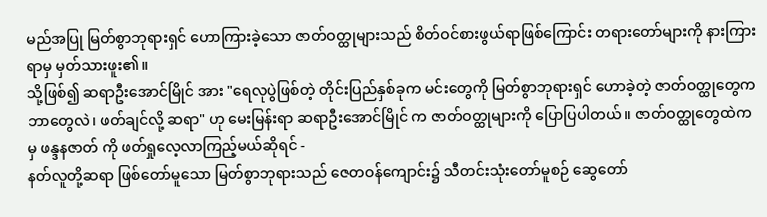မည်အပြု မြတ်စွာဘုရားရှင် ဟောကြားခဲ့သော ဇာတ်ဝတ္ထုများသည် စိတ်ဝင်စားဖွယ်ရာဖြစ်ကြောင်း တရားတော်များကို နားကြားရာမှ မှတ်သားဖူး၏။
သို့ဖြစ်၍ ဆရာဦးအောင်မြိုင် အား "ရေလုပွဲဖြစ်တဲ့ တိုင်းပြည်နှစ်ခုက မင်းတွေကို မြတ်စွာဘုရားရှင် ဟောခဲ့တဲ့ ဇာတ်ဝတ္ထုတွေက ဘာတွေလဲ၊ ဖတ်ချင်လို့ ဆရာ" ဟု မေးမြန်းရာ ဆရာဦးအောင်မြိုင် က ဇာတ်ဝတ္ထုများကို ပြောပြပါတယ်။ ဇာတ်ဝတ္ထုတွေထဲကမှ ဖန္ဒနဇာတ် ကို ဖတ်ရှုလေ့လာကြည့်မယ်ဆိုရင် -
နတ်လူတို့ဆရာ ဖြစ်တော်မူသော မြတ်စွာဘုရားသည် ဇေတဝန်ကျောင်း၌ သီတင်းသုံးတော်မူစဉ် ဆွေတော်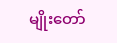မျိုးတော်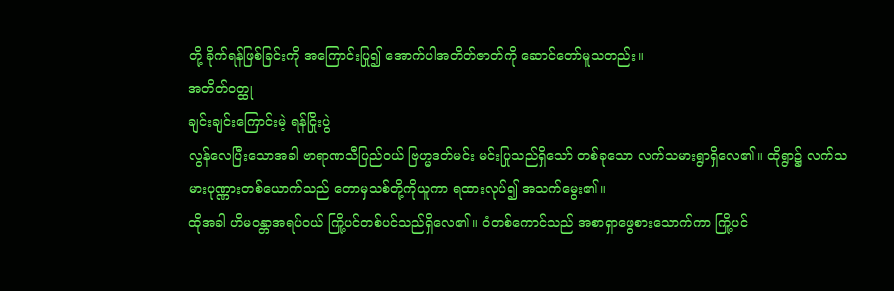တို့ ခိုက်ရန်ဖြစ်ခြင်းကို အကြောင်းပြု၍ အောက်ပါအတိတ်ဇာတ်ကို ဆောင်တော်မူသတည်း။
အတိတ်ဝတ္ထု
ချင်းချင်းကြောင်းမဲ့ ရန်ငြိုးပွဲ
လွန်လေပြီးသောအခါ ဗာရာဏသီပြည်ဝယ် ဗြဟ္မဒတ်မင်း မင်းပြုသည်ရှိသော် တစ်ခုသော လက်သမားရွာရှိလေ၏။ ထိုရွာ၌ လက်သမားပုဏ္ဏားတစ်ယောက်သည် တောမှသစ်တို့ကိုယူကာ ရထားလုပ်၍ အသက်မွေး၏။
ထိုအခါ ဟိမဝန္တာအရပ်ဝယ် ကြို့ပင်တစ်ပင်သည်ရှိလေ၏။ ဝံတစ်ကောင်သည် အစာရှာဖွေစားသောက်ကာ ကြို့ပင်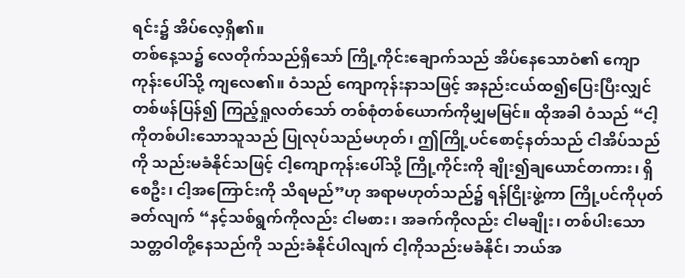ရင်း၌ အိပ်လေ့ရှိ၏။
တစ်နေ့သ၌ လေတိုက်သည်ရှိသော် ကြို့ကိုင်းချောက်သည် အိပ်နေသောဝံ၏ ကျောကုန်းပေါ်သို့ ကျလေ၏။ ဝံသည် ကျောကုန်းနာသဖြင့် အနည်းငယ်ထ၍ပြေးပြီးလျှင် တစ်ဖန်ပြန်၍ ကြည့်ရှုလတ်သော် တစ်စုံတစ်ယောက်ကိုမျှမမြင်။ ထိုအခါ ဝံသည် “ငါ့ကိုတစ်ပါးသောသူသည် ပြုလုပ်သည်မဟုတ်၊ ဤကြို့ပင်စောင့်နတ်သည် ငါအိပ်သည်ကို သည်းမခံနိုင်သဖြင့် ငါ့ကျောကုန်းပေါ်သို့ ကြို့ကိုင်းကို ချိုး၍ချယောင်တကား၊ ရှိစေဦး၊ ငါ့အကြောင်းကို သိရမည်”ဟု အရာမဟုတ်သည်၌ ရန်ငြိုးဖွဲ့ကာ ကြို့ပင်ကိုပုတ်ခတ်လျက် “နင့်သစ်ရွက်ကိုလည်း ငါမစား၊ အခက်ကိုလည်း ငါမချိုး၊ တစ်ပါးသော သတ္တဝါတို့နေသည်ကို သည်းခံနိုင်ပါလျက် ငါ့ကိုသည်းမခံနိုင်၊ ဘယ်အ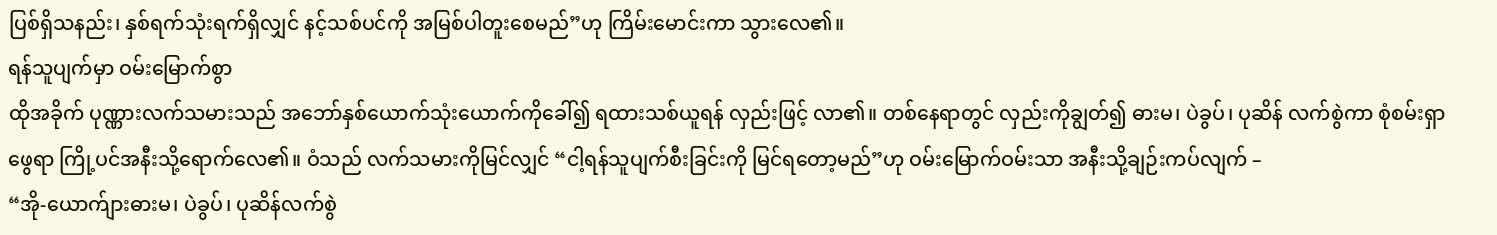ပြစ်ရှိသနည်း၊ နှစ်ရက်သုံးရက်ရှိလျှင် နင့်သစ်ပင်ကို အမြစ်ပါတူးစေမည်”ဟု ကြိမ်းမောင်းကာ သွားလေ၏။
ရန်သူပျက်မှာ ဝမ်းမြောက်စွာ
ထိုအခိုက် ပုဏ္ဏားလက်သမားသည် အဘော်နှစ်ယောက်သုံးယောက်ကိုခေါ်၍ ရထားသစ်ယူရန် လှည်းဖြင့် လာ၏။ တစ်နေရာတွင် လှည်းကိုချွတ်၍ ဓားမ၊ ပဲခွပ်၊ ပုဆိန် လက်စွဲကာ စုံစမ်းရှာဖွေရာ ကြို့ပင်အနီးသို့ရောက်လေ၏။ ဝံသည် လက်သမားကိုမြင်လျှင် “ငါ့ရန်သူပျက်စီးခြင်းကို မြင်ရတော့မည်”ဟု ဝမ်းမြောက်ဝမ်းသာ အနီးသို့ချဉ်းကပ်လျက် –
“အို-ယောက်ျားဓားမ၊ ပဲခွပ်၊ ပုဆိန်လက်စွဲ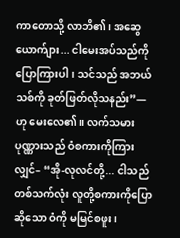ကာတောသို့ လာဘိ၏၊ အဆွေယောက်ျား... ငါမေးအပ်သည်ကို ပြောကြားပါ၊ သင်သည် အဘယ်သစ်ကို ခုတ်ဖြတ်လိုသနည်း”—
ဟု မေးလေ၏။ လက်သမားပုဏ္ဏားသည် ဝံစကားကိုကြားလျှင်– “အို-လုလင်တို့... ငါသည် တစ်သက်လုံး လူတို့စကားကိုပြောဆိုသော ဝံကို မမြင်စဖူး၊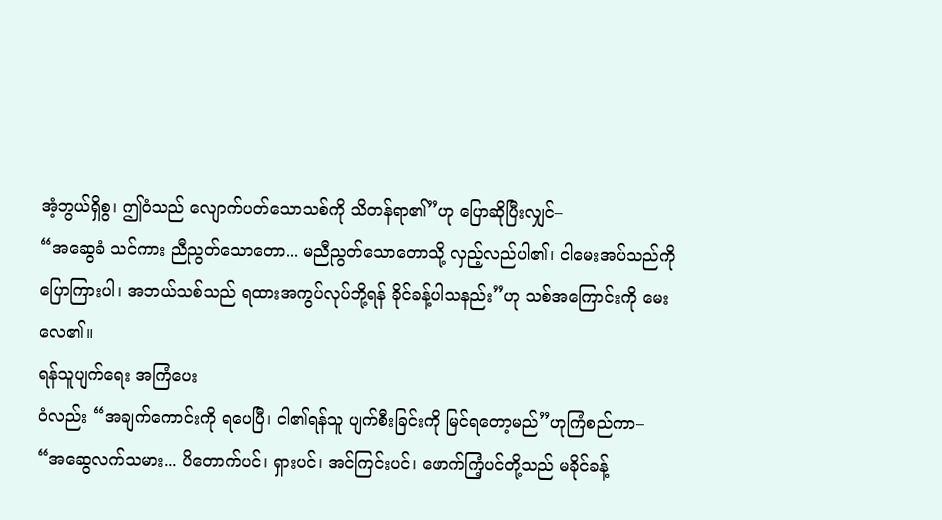အံ့ဘွယ်ရှိစွ၊ ဤဝံသည် လျောက်ပတ်သောသစ်ကို သိတန်ရာ၏”ဟု ပြောဆိုပြီးလျှင်–
“အဆွေခံ သင်ကား ညီညွတ်သောတော... မညီညွတ်သောတောသို့ လှည့်လည်ပါ၏၊ ငါမေးအပ်သည်ကို ပြောကြားပါ၊ အဘယ်သစ်သည် ရထားအကွပ်လုပ်ဘို့ရန် ခိုင်ခန့်ပါသနည်း”ဟု သစ်အကြောင်းကို မေးလေ၏။
ရန်သူပျက်ရေး အကြံပေး
ဝံလည်း “အချက်ကောင်းကို ရပေပြီ၊ ငါ၏ရန်သူ ပျက်စီးခြင်းကို မြင်ရတော့မည်”ဟုကြံစည်ကာ–
“အဆွေလက်သမား... ပိတောက်ပင်၊ ရှားပင်၊ အင်ကြင်းပင်၊ ဖောက်ကြံ့ပင်တို့သည် မခိုင်ခန့်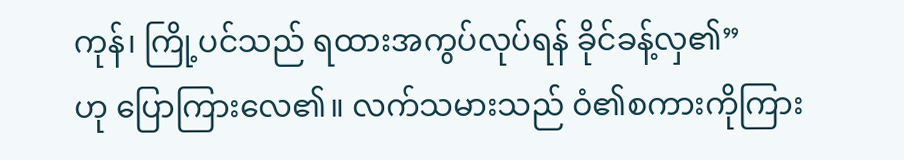ကုန်၊ ကြို့ပင်သည် ရထားအကွပ်လုပ်ရန် ခိုင်ခန့်လှ၏”
ဟု ပြောကြားလေ၏။ လက်သမားသည် ဝံ၏စကားကိုကြား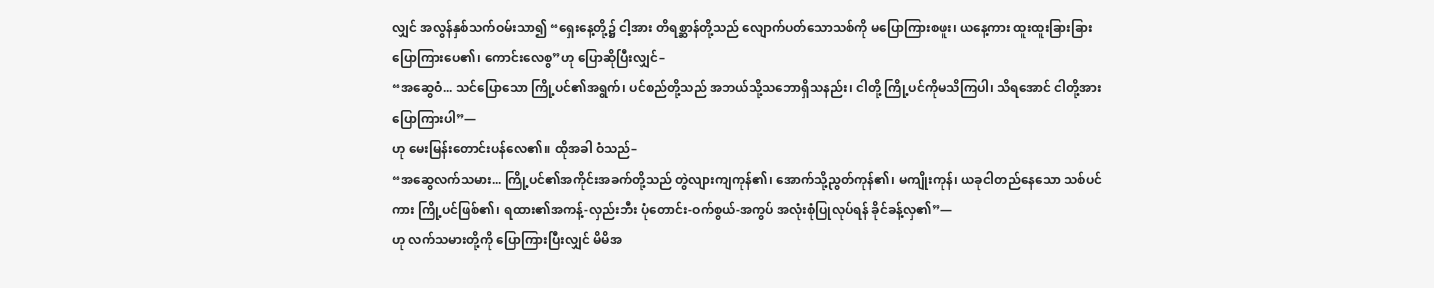လျှင် အလွန်နှစ်သက်ဝမ်းသာ၍ “ရှေးနေ့တို့၌ ငါ့အား တိရစ္ဆာန်တို့သည် လျောက်ပတ်သောသစ်ကို မပြောကြားစဖူး၊ ယနေ့ကား ထူးထူးခြားခြား ပြောကြားပေ၏၊ ကောင်းလေစွ”ဟု ပြောဆိုပြီးလျှင်–
“အဆွေဝံ... သင်ပြောသော ကြို့ပင်၏အရွက်၊ ပင်စည်တို့သည် အဘယ်သို့သဘောရှိသနည်း၊ ငါတို့ ကြို့ပင်ကိုမသိကြပါ၊ သိရအောင် ငါတို့အား ပြောကြားပါ”—
ဟု မေးမြန်းတောင်းပန်လေ၏။ ထိုအခါ ဝံသည်–
“အဆွေလက်သမား... ကြို့ပင်၏အကိုင်းအခက်တို့သည် တွဲလျားကျကုန်၏၊ အောက်သို့ညွတ်ကုန်၏၊ မကျိုးကုန်၊ ယခုငါတည်နေသော သစ်ပင်ကား ကြို့ပင်ဖြစ်၏၊ ရထား၏အကန့်-လှည်းဘီး ပုံတောင်း-ဝက်စွယ်-အကွပ် အလုံးစုံပြုလုပ်ရန် ခိုင်ခန့်လှ၏”—
ဟု လက်သမားတို့ကို ပြောကြားပြီးလျှင် မိမိအ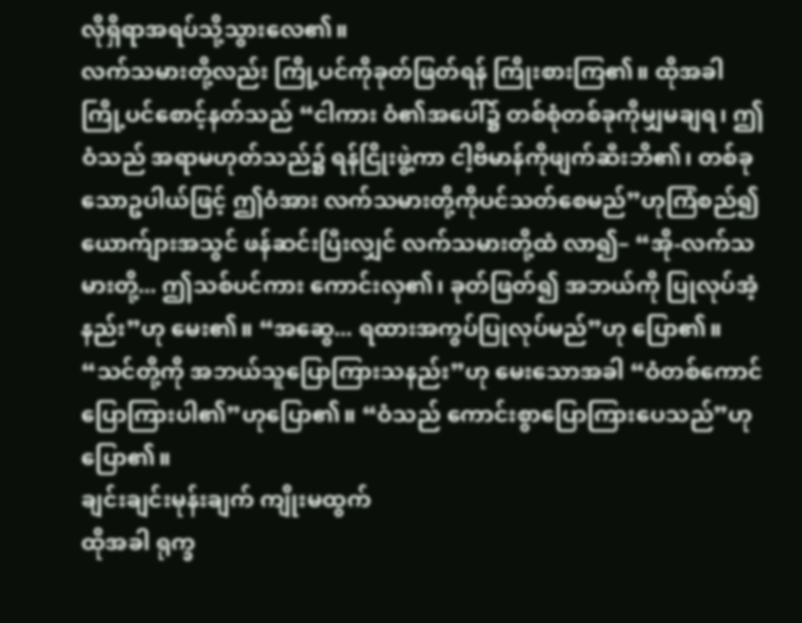လိုရှိရာအရပ်သို့သွားလေ၏။
လက်သမားတို့လည်း ကြို့ပင်ကိုခုတ်ဖြတ်ရန် ကြိုးစားကြ၏။ ထိုအခါ ကြို့ပင်စောင့်နတ်သည် “ငါကား ဝံ၏အပေါ်၌ တစ်စုံတစ်ခုကိုမျှမချရ၊ ဤဝံသည် အရာမဟုတ်သည်၌ ရန်ငြိုးဖွဲ့ကာ ငါ့ဗိမာန်ကိုဖျက်ဆီးဘိ၏၊ တစ်ခုသောဥပါယ်ဖြင့် ဤဝံအား လက်သမားတို့ကိုပင်သတ်စေမည်”ဟုကြံစည်၍ ယောက်ျားအသွင် ဖန်ဆင်းပြီးလျှင် လက်သမားတို့ထံ လာ၍– “အို-လက်သမားတို့... ဤသစ်ပင်ကား ကောင်းလှ၏၊ ခုတ်ဖြတ်၍ အဘယ်ကို ပြုလုပ်အံ့နည်း”ဟု မေး၏။ “အဆွေ... ရထားအကွပ်ပြုလုပ်မည်”ဟု ပြော၏။ “သင်တို့ကို အဘယ်သူပြောကြားသနည်း”ဟု မေးသောအခါ “ဝံတစ်ကောင်ပြောကြားပါ၏”ဟုပြော၏။ “ဝံသည် ကောင်းစွာပြောကြားပေသည်”ဟုပြော၏။
ချင်းချင်းမုန်းချက် ကျိုးမထွက်
ထိုအခါ ရုက္ခ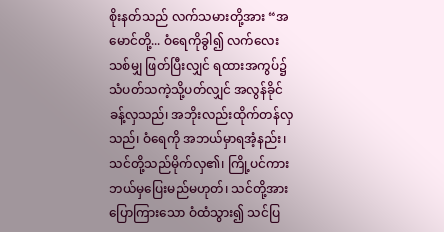စိုးနတ်သည် လက်သမားတို့အား “အမောင်တို့... ဝံရေကိုခွါ၍ လက်လေးသစ်မျှ ဖြတ်ပြီးလျှင် ရထားအကွပ်၌ သံပတ်သကဲ့သို့ပတ်လျှင် အလွန်ခိုင်ခန့်လှသည်၊ အဘိုးလည်းထိုက်တန်လှသည်၊ ဝံရေကို အဘယ်မှာရအံ့နည်း၊ သင်တို့သည်မိုက်လှ၏၊ ကြို့ပင်ကား ဘယ်မှပြေးမည်မဟုတ်၊ သင်တို့အား ပြောကြားသော ဝံထံသွား၍ သင်ပြ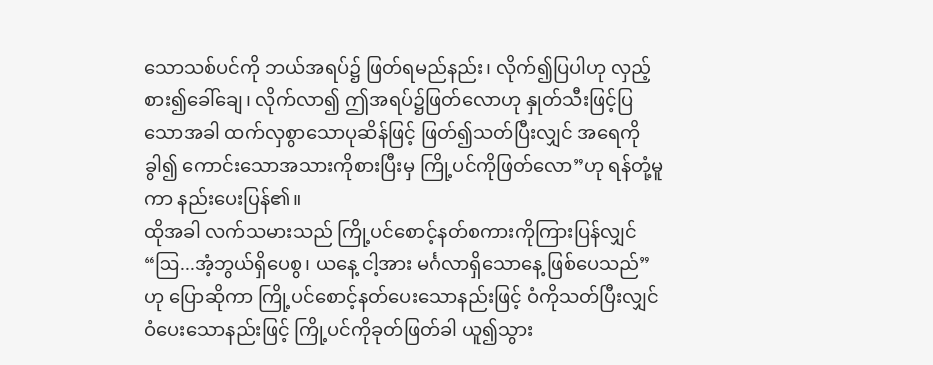သောသစ်ပင်ကို ဘယ်အရပ်၌ ဖြတ်ရမည်နည်း၊ လိုက်၍ပြပါဟု လှည့်စား၍ခေါ်ချေ၊ လိုက်လာ၍ ဤအရပ်၌ဖြတ်လောဟု နှုတ်သီးဖြင့်ပြသောအခါ ထက်လှစွာသောပုဆိန်ဖြင့် ဖြတ်၍သတ်ပြီးလျှင် အရေကိုခွါ၍ ကောင်းသောအသားကိုစားပြီးမှ ကြို့ပင်ကိုဖြတ်လော”ဟု ရန်တုံ့မူကာ နည်းပေးပြန်၏။
ထိုအခါ လက်သမားသည် ကြို့ပင်စောင့်နတ်စကားကိုကြားပြန်လျှင် “ဩ...အံ့ဘွယ်ရှိပေစွ၊ ယနေ့ ငါ့အား မင်္ဂလာရှိသောနေ့ ဖြစ်ပေသည်”ဟု ပြောဆိုကာ ကြို့ပင်စောင့်နတ်ပေးသောနည်းဖြင့် ဝံကိုသတ်ပြီးလျှင် ဝံပေးသောနည်းဖြင့် ကြို့ပင်ကိုခုတ်ဖြတ်ခါ ယူ၍သွား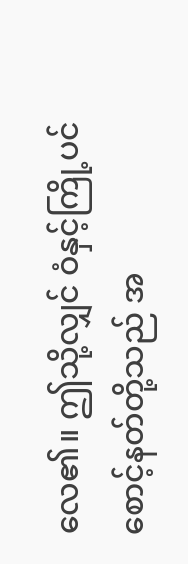လေ၏။ ဤသို့လျှင် ဝံနှင့်ကြို့ပင်စောင့်နတ်တို့သည် အ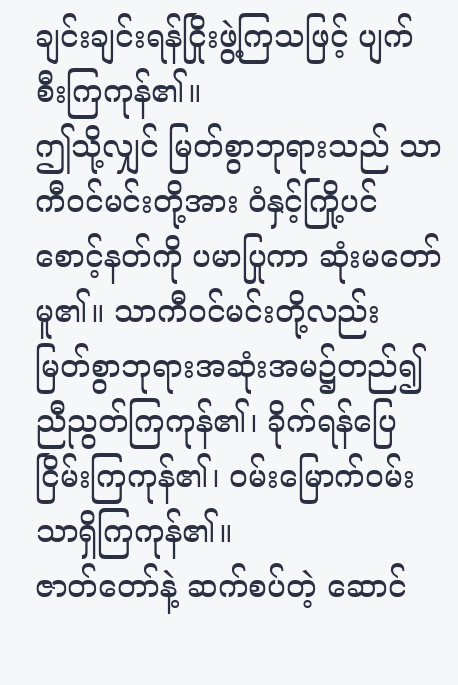ချင်းချင်းရန်ငြိုးဖွဲ့ကြသဖြင့် ပျက်စီးကြကုန်၏။
ဤသို့လျှင် မြတ်စွာဘုရားသည် သာကီဝင်မင်းတို့အား ဝံနှင့်ကြို့ပင်စောင့်နတ်ကို ပမာပြုကာ ဆုံးမတော်မူ၏။ သာကီဝင်မင်းတို့လည်း မြတ်စွာဘုရားအဆုံးအမ၌တည်၍ ညီညွတ်ကြကုန်၏၊ ခိုက်ရန်ပြေငြိမ်းကြကုန်၏၊ ဝမ်းမြောက်ဝမ်းသာရှိကြကုန်၏။
ဇာတ်တော်နဲ့ ဆက်စပ်တဲ့ ဆောင်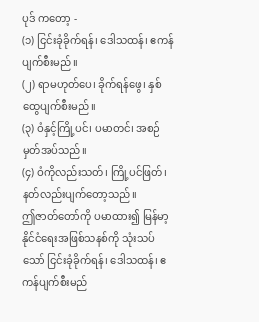ပုဒ် ကတော့ -
(၁) ငြင်းခုံခိုက်ရန်၊ ဒေါသထန်၊ ဧကန်ပျက်စီးမည်။
(၂) ရာမဟုတ်ပေ၊ ခိုက်ရန်ဖွေ၊ နှစ်ထွေပျက်စီးမည်။
(၃) ဝံနှင့်ကြို့ပင်၊ ပမာတင်၊ အစဉ်မှတ်အပ်သည်။
(၄) ဝံကိုလည်းသတ်၊ ကြို့ပင်ဖြတ်၊ နတ်လည်းပျက်တော့သည်။
ဤဇာတ်တော်ကို ပမာထား၍ မြန်မာ့နိုင်ငံရေးအဖြစ်သနစ်ကို သုံးသပ်သော် ငြင်းခုံခိုက်ရန်၊ ဒေါသထန်၊ ဧကန်ပျက်စီးမည်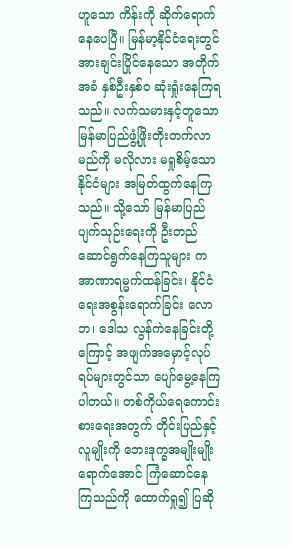ဟူသော ကိန်းကို ဆိုက်ရောက်နေပေပြီ။ မြန်မာ့နိုင်ငံရေးတွင် အားချင်းပြိုင်နေသော အတိုက်အခံ နှစ်ဦးနှစ်ဝ ဆုံးရှုံးနေကြရသည်။ လက်သမားနှင့်တူသော မြန်မာပြည်ဖွံ့ဖြိုးတိုးတက်လာမည်ကို မလိုလား မရှုစိမ့်သော နိုင်ငံများ အမြတ်ထွက်နေကြသည်။ သို့သော် မြန်မာပြည် ပျက်သုဉ်းရေးကို ဦးတည်ဆောင်ရွက်နေကြသူများ က အာဏာရမ္မက်ထန်ခြင်း၊ နိုင်ငံရေးအစွန်းရောက်ခြင်း လောဘ၊ ဒေါသ လွန်ကဲနေခြင်းတို့ကြောင့် အဖျက်အမှောင့်လုပ်ရပ်များတွင်သာ ပျော်မွေ့နေကြပါတယ်။ တစ်ကိုယ်ရေကောင်းစားရေးအတွက် တိုင်းပြည်နှင့် လူမျိုးကို ဘေးဒုက္ခအမျိုးမျိုးရောက်အောင် ကြံဆောင်နေကြသည်ကို ထောက်ရှု၍ ပြဆို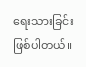ရေးသားခြင်း ဖြစ်ပါတယ်။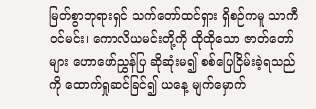မြတ်စွာဘုရားရှင် သက်တော်ထင်ရှား ရှိစဉ်ကမူ သာကီဝင်မင်း၊ ကောလိယမင်းတို့ကို ထိုထိုသော ဇာတ်တော်များ ဟောဖော်ညွှန်ပြ ဆိုဆုံးမ၍ စစ်ပြေငြိမ်းခဲ့ရသည်ကို ထောက်ရှုဆင်ခြင်၍ ယနေ့ မျက်မှောက်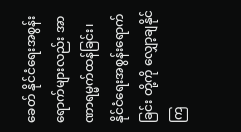ခေတ် နိုင်ငံရေးအစွန်းရောက်များလည်း အာဏာရမ္မက်ထန်ခြင်း၊ နိုင်ငံရေးအစွန်းရောက်ခြင်း တို့ကို လျှော့ချနိုင်ကြ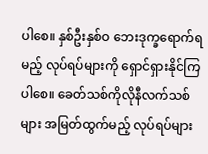ပါစေ။ နှစ်ဦးနှစ်ဝ ဘေးဒုက္ခရောက်ရမည့် လုပ်ရပ်များကို ရှောင်ရှားနိုင်ကြပါစေ။ ခေတ်သစ်ကိုလိုနီလက်သစ်များ အမြတ်ထွက်မည့် လုပ်ရပ်များ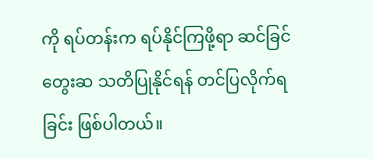ကို ရပ်တန်းက ရပ်နိုင်ကြဖို့ရာ ဆင်ခြင်တွေးဆ သတိပြုနိုင်ရန် တင်ပြလိုက်ရခြင်း ဖြစ်ပါတယ်။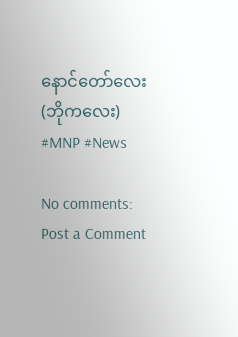နောင်တော်လေး (ဘိုကလေး)
#MNP #News

No comments:
Post a Comment